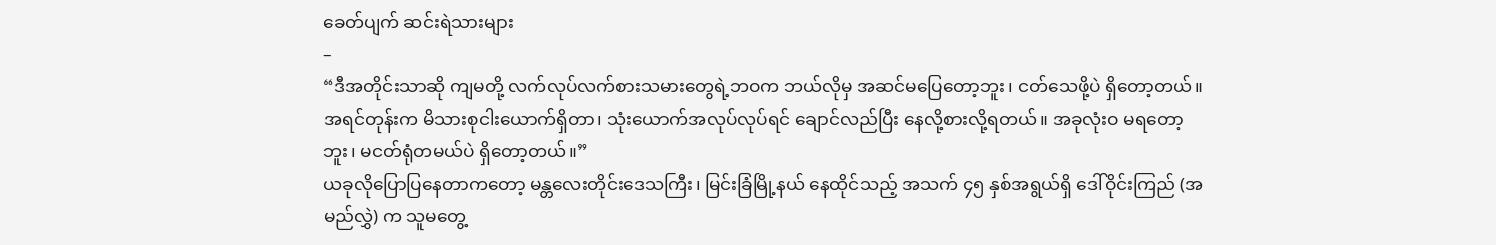ခေတ်ပျက် ဆင်းရဲသားများ
–
“ဒီအတိုင်းသာဆို ကျမတို့ လက်လုပ်လက်စားသမားတွေရဲ့ဘဝက ဘယ်လိုမှ အဆင်မပြေတော့ဘူး၊ ငတ်သေဖို့ပဲ ရှိတော့တယ်။ အရင်တုန်းက မိသားစုငါးယောက်ရှိတာ၊ သုံးယောက်အလုပ်လုပ်ရင် ချောင်လည်ပြီး နေလို့စားလို့ရတယ်။ အခုလုံးဝ မရတော့ဘူး၊ မငတ်ရုံတမယ်ပဲ ရှိတော့တယ်။”
ယခုလိုပြောပြနေတာကတော့ မန္တလေးတိုင်းဒေသကြီး၊ မြင်းခြံမြို့နယ် နေထိုင်သည့် အသက် ၄၅ နှစ်အရွယ်ရှိ ဒေါ်ဝိုင်းကြည် (အမည်လွှဲ) က သူမတွေ့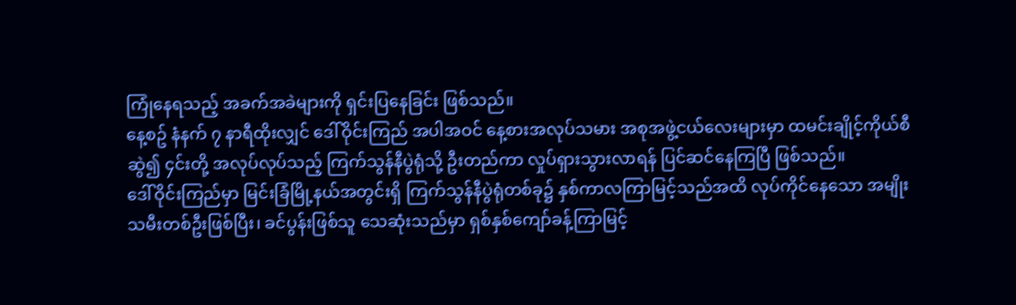ကြုံနေရသည့် အခက်အခဲများကို ရှင်းပြနေခြင်း ဖြစ်သည်။
နေ့စဥ် နံနက် ၇ နာရီထိုးလျှင် ဒေါ်ဝိုင်းကြည် အပါအဝင် နေ့စားအလုပ်သမား အစုအဖွဲ့ငယ်လေးများမှာ ထမင်းချိုင့်ကိုယ်စီဆွဲ၍ ၄င်းတို့ အလုပ်လုပ်သည့် ကြက်သွန်နီပွဲရုံသို့ ဦးတည်ကာ လှုပ်ရှားသွားလာရန် ပြင်ဆင်နေကြပြီ ဖြစ်သည်။
ဒေါ်ဝိုင်းကြည်မှာ မြင်းခြံမြို့နယ်အတွင်းရှိ ကြက်သွန်နီပွဲရုံတစ်ခု၌ နှစ်ကာလကြာမြင့်သည်အထိ လုပ်ကိုင်နေသော အမျိုးသမီးတစ်ဦးဖြစ်ပြီး၊ ခင်ပွန်းဖြစ်သူ သေဆုံးသည်မှာ ရှစ်နှစ်ကျော်ခန့်ကြာမြင့်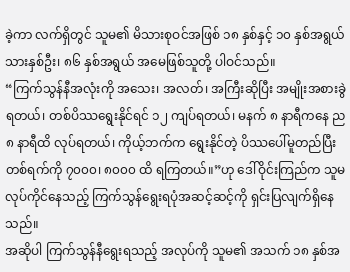ခဲ့ကာ လက်ရှိတွင် သူမ၏ မိသားစုဝင်အဖြစ် ၁၈ နှစ်နှင့် ၁၀ နှစ်အရွယ် သားနှစ်ဦး၊ ၈၆ နှစ်အရွယ် အမေဖြစ်သူတို့ ပါဝင်သည်။
“ကြက်သွန်နီအလုံးကို အသေး၊ အလတ်၊ အကြီးဆိုပြီး အမျိုးအစားခွဲရတယ်၊ တစ်ပိဿရွေးနိုင်ရင် ၁၂ ကျပ်ရတယ်၊ မနက် ၈ နာရီကနေ ည ၈ နာရီထိ လုပ်ရတယ်၊ ကိုယ့်ဘက်က ရွေးနိုင်တဲ့ ပိဿပေါ်မူတည်ပြီး တစ်ရက်ကို ၇၀၀၀၊ ၈၀၀၀ ထိ ရကြတယ်။”ဟု ဒေါ်ဝိုင်းကြည်က သူမလုပ်ကိုင်နေသည့် ကြက်သွန်ရွေးရပုံအဆင့်ဆင့်ကို ရှင်းပြလျက်ရှိနေသည်။
အဆိုပါ ကြက်သွန်နီရွေးရသည့် အလုပ်ကို သူမ၏ အသက် ၁၈ နှစ်အ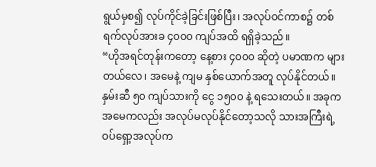ရွယ်မှစ၍ လုပ်ကိုင်ခဲ့ခြင်းဖြစ်ပြီး၊ အလုပ်ဝင်ကာစ၌ တစ်ရက်လုပ်အားခ ၄၀၀၀ ကျပ်အထိ ရရှိခဲ့သည်။
“ဟိုအရင်တုန်းကတော့ နေ့စား ၄၀၀၀ ဆိုတဲ့ ပမာဏက များတယ်လေ၊ အမေနဲ့ ကျမ နှစ်ယောက်အတူ လုပ်နိုင်တယ်။ နှမ်းဆီ ၅၀ ကျပ်သားကို ငွေ ၁၅၀၀ နဲ့ ရသေးတယ်။ အခုက အမေကလည်း အလုပ်မလုပ်နိုင်တော့သလို သားအကြီးရဲ့ ဝပ်ရှော့အလုပ်က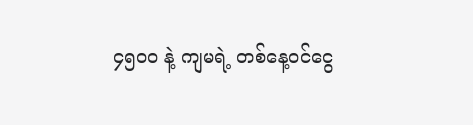၄၅၀၀ နဲ့ ကျမရဲ့ တစ်နေ့ဝင်ငွေ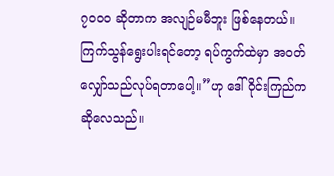၇၀၀၀ ဆိုတာက အလျဉ်မမီဘူး ဖြစ်နေတယ်။ ကြက်သွန်ရွေးပါးရင်တော့ ရပ်ကွက်ထဲမှာ အဝတ်လျှော်သည်လုပ်ရတာပေါ့။”ဟု ဒေါ်ဝိုင်းကြည်က ဆိုလေသည်။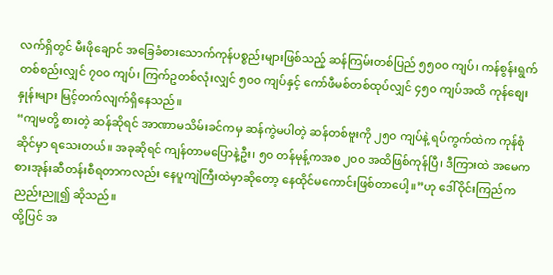လက်ရှိတွင် မီးဖိုချောင် အခြေခံစားသောက်ကုန်ပစ္စည်းများဖြစ်သည့် ဆန်ကြမ်းတစ်ပြည် ၅၅၀၀ ကျပ်၊ ကန်စွန်းရွက်တစ်စည်းလျှင် ၇၀၀ ကျပ်၊ ကြက်ဥတစ်လုံးလျှင် ၅၀၀ ကျပ်နှင့် ကော်ဖီမစ်တစ်ထုပ်လျှင် ၄၅၀ ကျပ်အထိ ကုန်စျေးနှုန်းများ မြင့်တက်လျက်ရှိနေသည်။
“ကျမတို့ စားတဲ့ ဆန်ဆိုရင် အာဏာမသိမ်းခင်ကမှ ဆန်ကွဲမပါတဲ့ ဆန်တစ်ဗူးကို ၂၅၀ ကျပ်နဲ့ ရပ်ကွက်ထဲက ကုန်စုံဆိုင်မှာ ရသေးတယ်။ အခုဆိုရင် ကျန်တာမပြောနဲ့ဦး၊ ၅၀ တန်မုန့်ကအစ ၂၀၀ အထိဖြစ်ကုန်ပြီ၊ ဒီကြားထဲ အမေက စားအုန်းဆီတန်းစီရတာကလည်း နေပူကျဲကြီးထဲမှာဆိုတော့ နေထိုင်မကောင်းဖြစ်တာပေါ့။”ဟု ဒေါ်ဝိုင်းကြည်က ညည်းညူ၍ ဆိုသည်။
ထို့ပြင် အ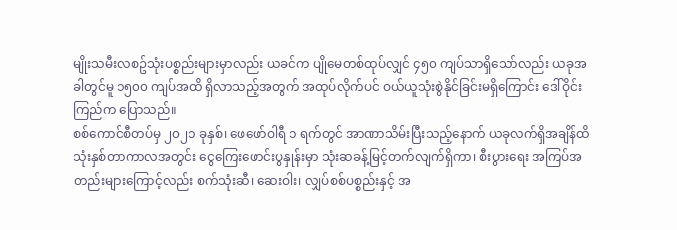မျိုးသမီးလစဥ်သုံးပစ္စည်းများမှာလည်း ယခင်က ပျိုမေတစ်ထုပ်လျှင် ၄၅၀ ကျပ်သာရှိသော်လည်း ယခုအခါတွင်မူ ၁၅၀၀ ကျပ်အထိ ရှိလာသည့်အတွက် အထုပ်လိုက်ပင် ဝယ်ယူသုံးစွဲနိုင်ခြင်းမရှိကြောင်း ဒေါ်ဝိုင်းကြည်က ပြောသည်။
စစ်ကောင်စီတပ်မှ ၂၀၂၁ ခုနှစ်၊ ဖေဖော်ဝါရီ ၁ ရက်တွင် အာဏာသိမ်းပြီးသည့်နောက် ယခုလက်ရှိအချိန်ထိ သုံးနှစ်တာကာလအတွင်း ငွေကြေးဖောင်းပွနှုန်းမှာ သုံးဆခန့်မြင့်တက်လျက်ရှိကာ၊ စီးပွားရေး အကြပ်အတည်းများကြောင့်လည်း စက်သုံးဆီ၊ ဆေးဝါး၊ လျှပ်စစ်ပစ္စည်းနှင့် အ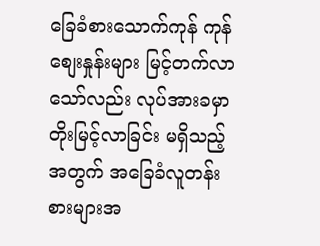ခြေခံစားသောက်ကုန် ကုန်စျေးနှုန်းများ မြင့်တက်လာသော်လည်း လုပ်အားခမှာ တိုးမြင့်လာခြင်း မရှိသည့်အတွက် အခြေခံလူတန်းစားများအ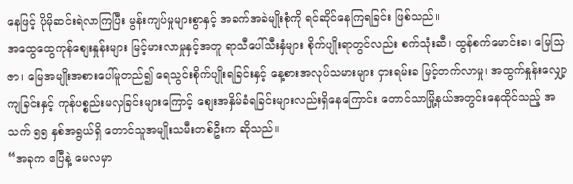နေဖြင့် ပိုမိုဆင်းရဲလာကြပြီး မွန်းကျပ်မှုများစွာနှင့် အခက်အခဲမျိုးစုံကို ရင်ဆိုင်နေကြရခြင်း ဖြစ်သည်။
အထွေထွေကုန်စျေးနှုန်းများ မြင့်မားလာမှုနှင့်အတူ ရာသီပေါ်သီးနှံများ စိုက်ပျိုးရာတွင်လည်း စက်သုံးဆီ၊ ထွန်စက်မောင်းခ၊ မြေသြဇာ၊ မြေအမျိုးအစားပေါ်မူတည်၍ ရေသွင်းစိုက်ပျိုးရခြင်းနှင့် နေ့စားအလုပ်သမားများ ငှားရမ်းခ မြင့်တက်လာမှု၊ အထွက်နှုန်းလျှော့ကျခြင်းနှင့် ကုန်ပစ္စည်းမလှခြင်းများကြောင့် စျေးအနှိမ်ခံရခြင်းများလည်းရှိနေကြောင်း တောင်သာမြို့နယ်အတွင်းနေထိုင်သည့် အသက် ၅၅ နှစ်အရွယ်ရှိ တောင်သူအမျိုးသမီးတစ်ဦးက ဆိုသည်။
“အခုက ဧပြီနဲ့ မေလမှာ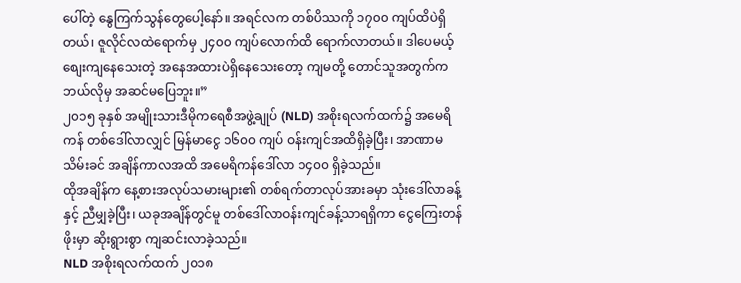ပေါ်တဲ့ နွေကြက်သွန်တွေပေါ့နော်။ အရင်လက တစ်ပိဿကို ၁၇၀၀ ကျပ်ထိပဲရှိတယ်၊ ဇူလိုင်လထဲရောက်မှ ၂၄၀၀ ကျပ်လောက်ထိ ရောက်လာတယ်။ ဒါပေမယ့် စျေးကျနေသေးတဲ့ အနေအထားပဲရှိနေသေးတော့ ကျမတို့ တောင်သူအတွက်က ဘယ်လိုမှ အဆင်မပြေဘူး။”
၂၀၁၅ ခုနှစ် အမျိုးသားဒီမိုကရေစီအဖွဲ့ချုပ် (NLD) အစိုးရလက်ထက်၌ အမေရိကန် တစ်ဒေါ်လာလျှင် မြန်မာငွေ ၁၆၀၀ ကျပ် ဝန်းကျင်အထိရှိခဲ့ပြီး၊ အာဏာမသိမ်းခင် အချိန်ကာလအထိ အမေရိကန်ဒေါ်လာ ၁၄၀၀ ရှိခဲ့သည်။
ထိုအချိန်က နေ့စားအလုပ်သမားများ၏ တစ်ရက်တာလုပ်အားခမှာ သုံးဒေါ်လာခန့်နှင့် ညီမျှခဲ့ပြီး၊ ယခုအချိန်တွင်မူ တစ်ဒေါ်လာဝန်းကျင်ခန့်သာရရှိကာ ငွေကြေးတန်ဖိုးမှာ ဆိုးရွားစွာ ကျဆင်းလာခဲ့သည်။
NLD အစိုးရလက်ထက် ၂၀၁၈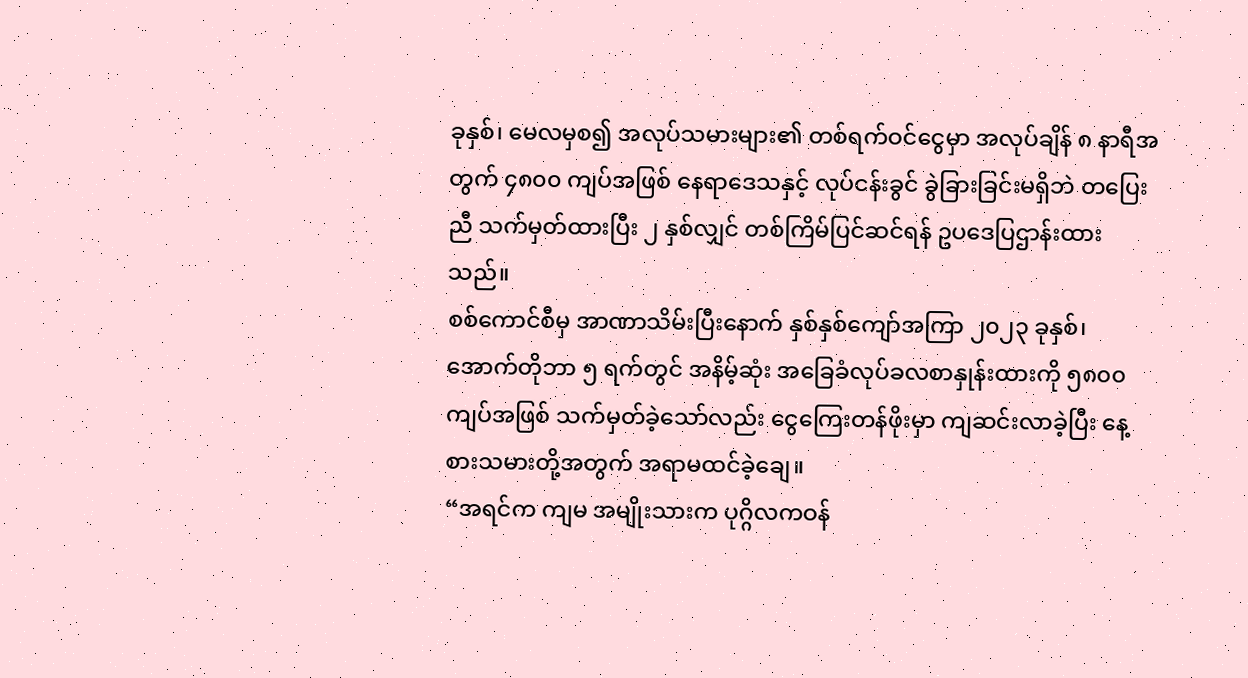ခုနှစ်၊ မေလမှစ၍ အလုပ်သမားများ၏ တစ်ရက်ဝင်ငွေမှာ အလုပ်ချိန် ၈ နာရီအတွက် ၄၈၀၀ ကျပ်အဖြစ် နေရာဒေသနှင့် လုပ်ငန်းခွင် ခွဲခြားခြင်းမရှိဘဲ တပြေးညီ သက်မှတ်ထားပြီး ၂ နှစ်လျှင် တစ်ကြိမ်ပြင်ဆင်ရန် ဥပဒေပြဌာန်းထားသည်။
စစ်ကောင်စီမှ အာဏာသိမ်းပြီးနောက် နှစ်နှစ်ကျော်အကြာ ၂၀၂၃ ခုနှစ်၊ အောက်တိုဘာ ၅ ရက်တွင် အနိမ့်ဆုံး အခြေခံလုပ်ခလစာနှုန်းထားကို ၅၈၀၀ ကျပ်အဖြစ် သက်မှတ်ခဲ့သော်လည်း ငွေကြေးတန်ဖိုးမှာ ကျဆင်းလာခဲ့ပြီး နေ့စားသမားတို့အတွက် အရာမထင်ခဲ့ချေ။
“အရင်က ကျမ အမျိုးသားက ပုဂ္ဂိလကဝန်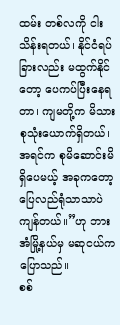ထမ်း တစ်လကို ငါးသိန်းရတယ်၊ နိုင်ငံရပ်ခြားလည်း မထွက်နိုင်တော့ ပေကပ်ပြီးနေရတာ၊ ကျမတို့က မိသားစုသုံးယောက်ရှိတယ်၊ အရင်က စုမိဆောင်းမိရှိပေမယ့် အခုကတော့ ပြေလည်ရုံသာသာပဲ ကျန်တယ်။”ဟု ဘားအံမြို့နယ်မှ မဆုငယ်က ပြောသည်။
စစ်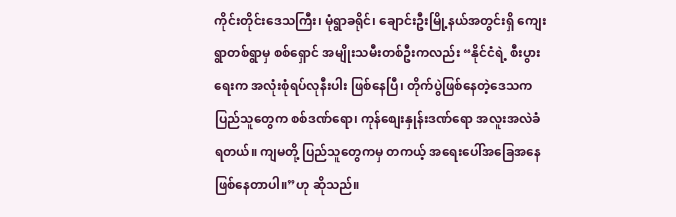ကိုင်းတိုင်းဒေသကြီး၊ မုံရွာခရိုင်၊ ချောင်းဦးမြို့နယ်အတွင်းရှိ ကျေးရွာတစ်ရွာမှ စစ်ရှောင် အမျိုးသမီးတစ်ဦးကလည်း “နိုင်ငံရဲ့ စီးပွားရေးက အလုံးစုံရပ်လုနီးပါး ဖြစ်နေပြီ၊ တိုက်ပွဲဖြစ်နေတဲ့ဒေသက ပြည်သူတွေက စစ်ဒဏ်ရော၊ ကုန်စျေးနှုန်းဒဏ်ရော အလူးအလဲခံရတယ်။ ကျမတို့ ပြည်သူတွေကမှ တကယ့် အရေးပေါ်အခြေအနေ ဖြစ်နေတာပါ။”ဟု ဆိုသည်။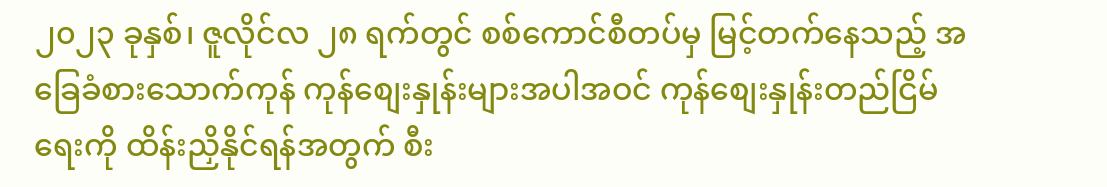၂၀၂၃ ခုနှစ်၊ ဇူလိုင်လ ၂၈ ရက်တွင် စစ်ကောင်စီတပ်မှ မြင့်တက်နေသည့် အခြေခံစားသောက်ကုန် ကုန်စျေးနှုန်းများအပါအဝင် ကုန်စျေးနှုန်းတည်ငြိမ်ရေးကို ထိန်းညှိနိုင်ရန်အတွက် စီး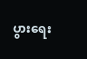ပွားရေး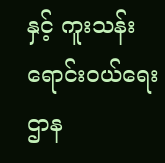နှင့် ကူးသန်းရောင်းဝယ်ရေးဌာန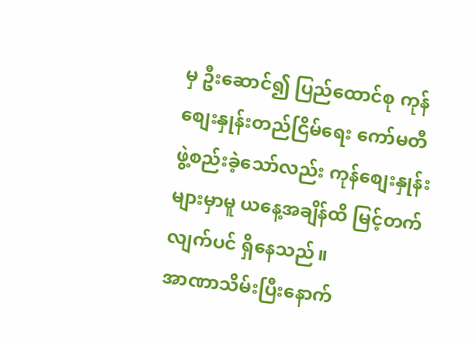မှ ဦးဆောင်၍ ပြည်ထောင်စု ကုန်စျေးနှုန်းတည်ငြိမ်ရေး ကော်မတီ ဖွဲ့စည်းခဲ့သော်လည်း ကုန်စျေးနှုန်းများမှာမူ ယနေ့အချိန်ထိ မြင့်တက်လျက်ပင် ရှိနေသည်။
အာဏာသိမ်းပြီးနောက်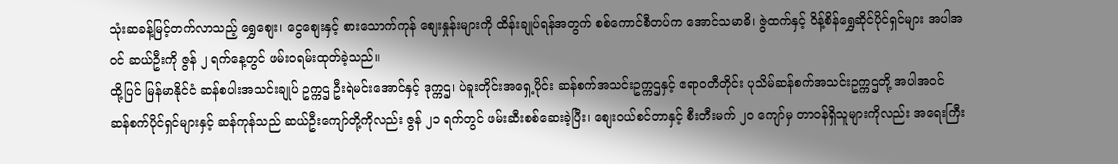သုံးဆခန့်မြင့်တက်လာသည့် ရွှေစျေး၊ ငွေစျေးနှင့် စားသောက်ကုန် စျေးနှုန်းများကို ထိန်းချုပ်ရန်အတွက် စစ်ကောင်စီတပ်က အောင်သမာဓိ၊ ဇွဲထက်နှင့် ဝိန့်စိန်ရွှေဆိုင်ပိုင်ရှင်များ အပါအဝင် ဆယ်ဦးကို ဇွန် ၂ ရက်နေ့တွင် ဖမ်းဝရမ်းထုတ်ခဲ့သည်။
ထို့ပြင် မြန်မာနိုင်ငံ ဆန်စပါးအသင်းချုပ် ဥက္ကဌ ဦးရဲမင်းအောင်နှင့် ဒုက္ကဌ၊ ပဲခူးတိုင်းအရှေ့ပိုင်း ဆန်စက်အသင်းဥက္ကဌနှင့် ဧရာဝတီတိုင်း ပုသိမ်ဆန်စက်အသင်းဥက္ကဌတို့ အပါအဝင် ဆန်စက်ပိုင်ရှင်များနှင့် ဆန်ကုန်သည် ဆယ်ဦးကျော်တို့ကိုလည်း ဇွန် ၂၁ ရက်တွင် ဖမ်းဆီးစစ်ဆေးခဲ့ပြီး၊ စျေးဝယ်စင်တာနှင့် စီးတီးမက် ၂၀ ကျော်မှ တာဝန်ရှိသူများကိုလည်း အရေးကြီး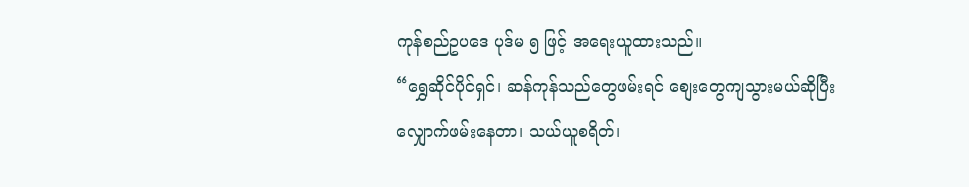ကုန်စည်ဥပဒေ ပုဒ်မ ၅ ဖြင့် အရေးယူထားသည်။
“ရွှေဆိုင်ပိုင်ရှင်၊ ဆန်ကုန်သည်တွေဖမ်းရင် စျေးတွေကျသွားမယ်ဆိုပြီး လျှောက်ဖမ်းနေတာ၊ သယ်ယူစရိတ်၊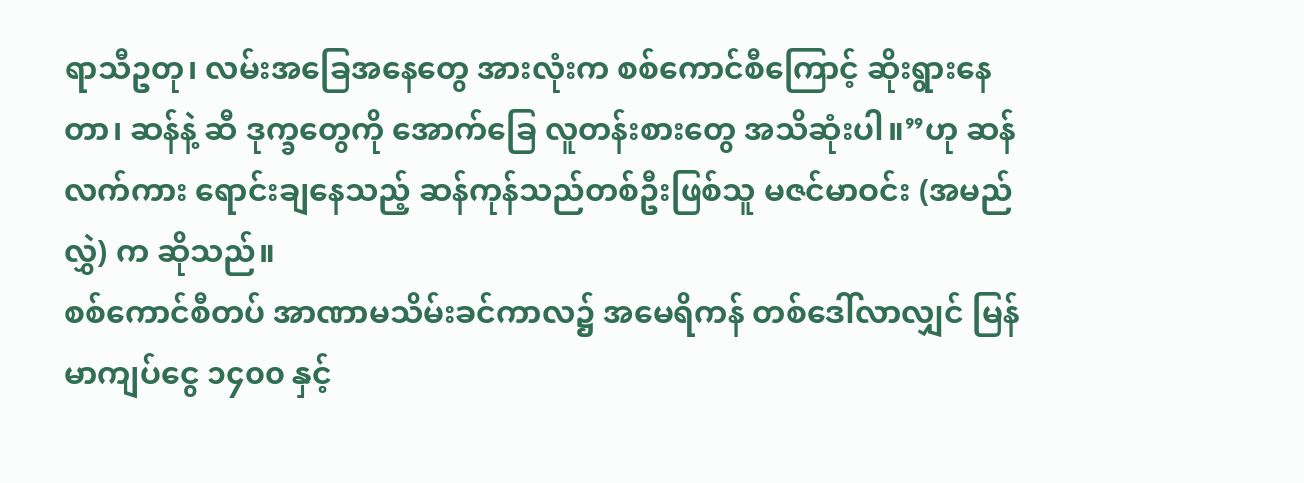ရာသီဥတု၊ လမ်းအခြေအနေတွေ အားလုံးက စစ်ကောင်စီကြောင့် ဆိုးရွားနေတာ၊ ဆန်နဲ့ ဆီ ဒုက္ခတွေကို အောက်ခြေ လူတန်းစားတွေ အသိဆုံးပါ။”ဟု ဆန်လက်ကား ရောင်းချနေသည့် ဆန်ကုန်သည်တစ်ဦးဖြစ်သူ မဇင်မာဝင်း (အမည်လွှဲ) က ဆိုသည်။
စစ်ကောင်စီတပ် အာဏာမသိမ်းခင်ကာလ၌ အမေရိကန် တစ်ဒေါ်လာလျှင် မြန်မာကျပ်ငွေ ၁၄၀၀ နှင့်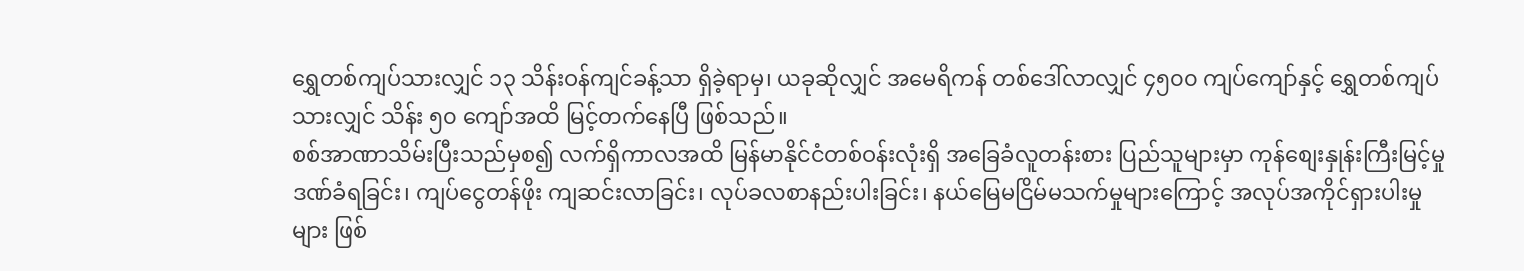ရွှေတစ်ကျပ်သားလျှင် ၁၃ သိန်းဝန်ကျင်ခန့်သာ ရှိခဲ့ရာမှ၊ ယခုဆိုလျှင် အမေရိကန် တစ်ဒေါ်လာလျှင် ၄၅၀၀ ကျပ်ကျော်နှင့် ရွှေတစ်ကျပ်သားလျှင် သိန်း ၅၀ ကျော်အထိ မြင့်တက်နေပြီ ဖြစ်သည်။
စစ်အာဏာသိမ်းပြီးသည်မှစ၍ လက်ရှိကာလအထိ မြန်မာနိုင်ငံတစ်ဝန်းလုံးရှိ အခြေခံလူတန်းစား ပြည်သူများမှာ ကုန်စျေးနှုန်းကြီးမြင့်မှု ဒဏ်ခံရခြင်း၊ ကျပ်ငွေတန်ဖိုး ကျဆင်းလာခြင်း၊ လုပ်ခလစာနည်းပါးခြင်း၊ နယ်မြေမငြိမ်မသက်မှုများကြောင့် အလုပ်အကိုင်ရှားပါးမှုများ ဖြစ်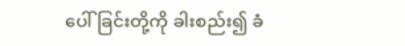ပေါ်ခြင်းတို့ကို ခါးစည်း၍ ခံ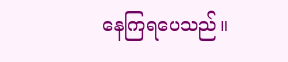နေကြရပေသည်။